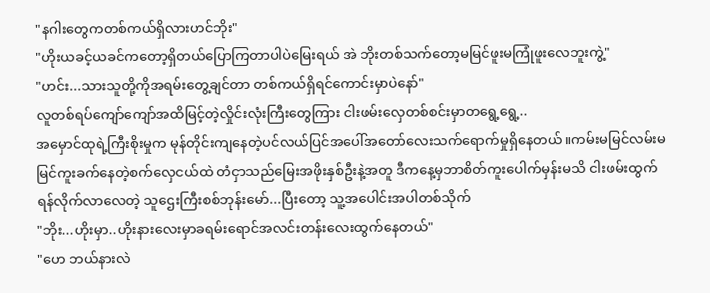"နဂါးတွေကတစ်ကယ်ရှိလားဟင်ဘိုး"
"ဟိုးယခင့်ယခင်ကတော့ရှိတယ်ပြောကြတာပါပဲမြေးရယ် အဲ ဘိုးတစ်သက်တော့မမြင်ဖူးမကြုံဖူးလေဘူးကွဲ့"
"ဟင်း...သားသူတို့ကိုအရမ်းတွေ့ချင်တာ တစ်ကယ်ရှိရင်ကောင်းမှာပဲနော်"
လူတစ်ရပ်ကျော်ကျော်အထိမြင့်တဲ့လှိုင်းလုံးကြီးတွေကြား ငါးဖမ်းလှေတစ်စင်းမှာတရွေ့ရွေ့..
အမှောင်ထုရဲ့ကြီးစိုးမှုက မုန်တိုင်းကျနေတဲ့ပင်လယ်ပြင်အပေါ်အတော်လေးသက်ရောက်မှုရှိနေတယ်။ကမ်းမမြင်လမ်းမမြင်ကူးခက်နေတဲ့စက်လှေငယ်ထဲ တံငှာသည်မြေးအဖိုးနှစ်ဦးနဲ့အတူ ဒီကနေ့မှဘာစိတ်ကူးပေါက်မှန်းမသိ ငါးဖမ်းထွက်ရန်လိုက်လာလေတဲ့ သူဌေးကြီးစစ်ဘုန်းမော်...ပြီးတော့ သူ့အပေါင်းအပါတစ်သိုက်
"ဘိုး...ဟိုးမှာ..ဟိုးနားလေးမှာခရမ်းရောင်အလင်းတန်းလေးထွက်နေတယ်"
"ဟေ ဘယ်နားလဲ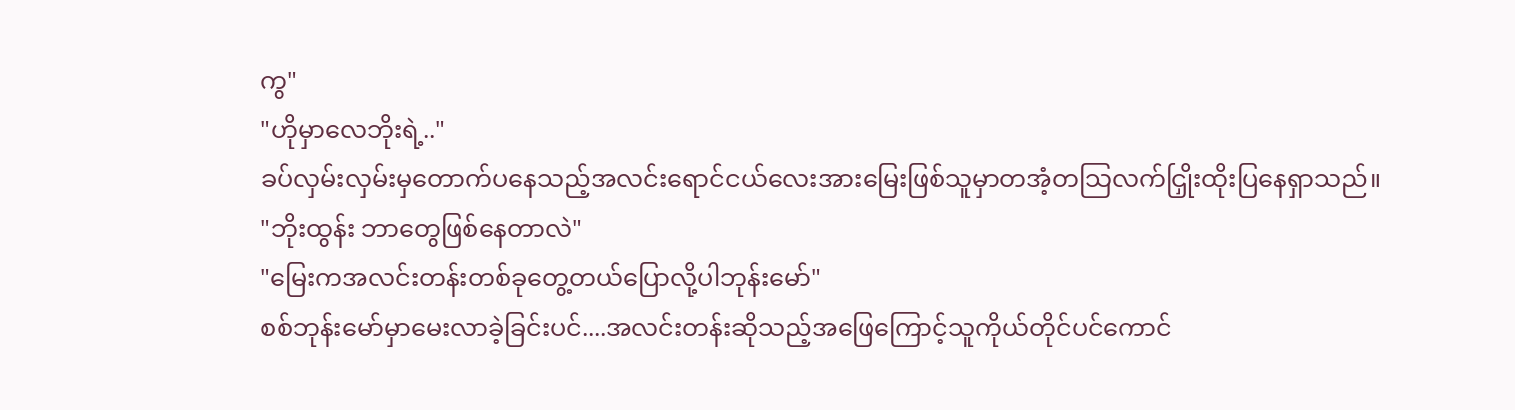ကွ"
"ဟိုမှာလေဘိုးရဲ့.."
ခပ်လှမ်းလှမ်းမှတောက်ပနေသည့်အလင်းရောင်ငယ်လေးအားမြေးဖြစ်သူမှာတအံ့တသြလက်ငြှိုးထိုးပြနေရှာသည်။
"ဘိုးထွန်း ဘာတွေဖြစ်နေတာလဲ"
"မြေးကအလင်းတန်းတစ်ခုတွေ့တယ်ပြောလို့ပါဘုန်းမော်"
စစ်ဘုန်းမော်မှာမေးလာခဲ့ခြင်းပင်....အလင်းတန်းဆိုသည့်အဖြေကြောင့်သူကိုယ်တိုင်ပင်ကောင်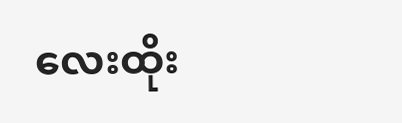လေးထိုး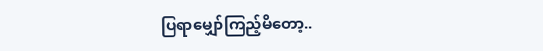ပြရာမျှော်ကြည့်မိတော့..